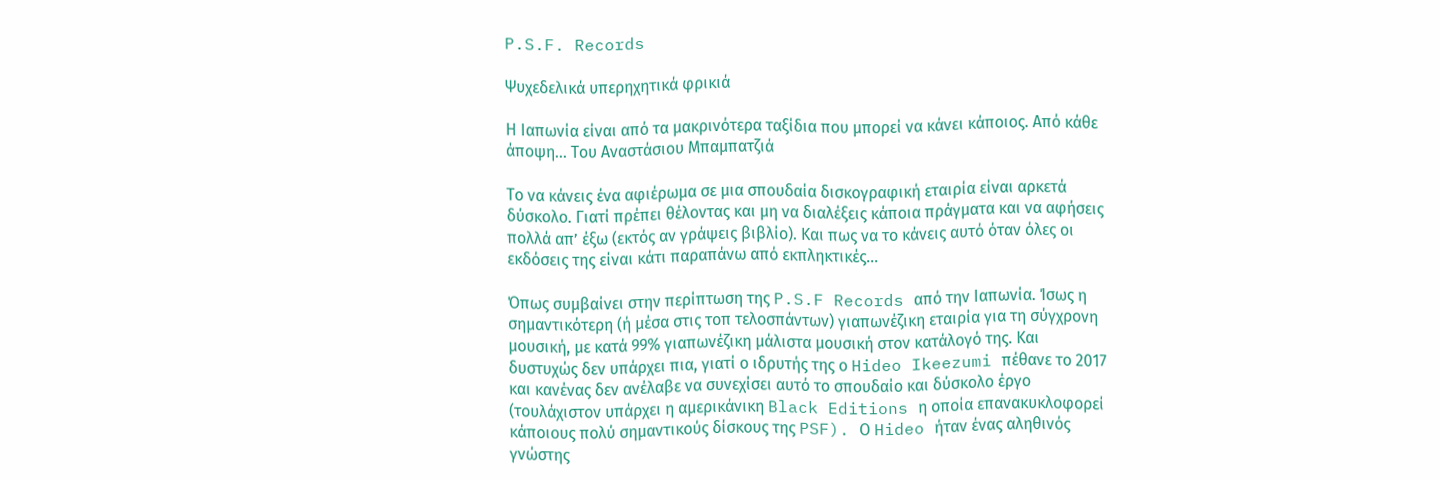P.S.F. Records

Ψυχεδελικά υπερηχητικά φρικιά

Η Ιαπωνία είναι από τα μακρινότερα ταξίδια που μπορεί να κάνει κάποιος. Από κάθε άποψη... Του Αναστάσιου Μπαμπατζιά

Το να κάνεις ένα αφιέρωμα σε μια σπουδαία δισκογραφική εταιρία είναι αρκετά δύσκολο. Γιατί πρέπει θέλοντας και μη να διαλέξεις κάποια πράγματα και να αφήσεις πολλά απ’ έξω (εκτός αν γράψεις βιβλίο). Και πως να το κάνεις αυτό όταν όλες οι εκδόσεις της είναι κάτι παραπάνω από εκπληκτικές…

Όπως συμβαίνει στην περίπτωση της P.S.F Records από την Ιαπωνία. Ίσως η σημαντικότερη (ή μέσα στις τοπ τελοσπάντων) γιαπωνέζικη εταιρία για τη σύγχρονη μουσική, με κατά 99% γιαπωνέζικη μάλιστα μουσική στον κατάλογό της. Και δυστυχώς δεν υπάρχει πια, γιατί ο ιδρυτής της ο Hideo Ikeezumi πέθανε το 2017 και κανένας δεν ανέλαβε να συνεχίσει αυτό το σπουδαίο και δύσκολο έργο (τουλάχιστον υπάρχει η αμερικάνικη Black Editions η οποία επανακυκλοφορεί κάποιους πολύ σημαντικούς δίσκους της PSF). Ο Hideo ήταν ένας αληθινός γνώστης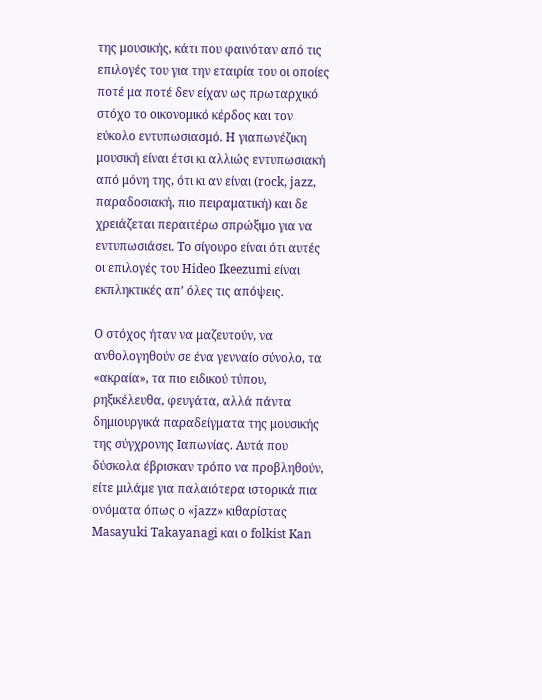της μουσικής, κάτι που φαινόταν από τις επιλογές του για την εταιρία του οι οποίες ποτέ μα ποτέ δεν είχαν ως πρωταρχικό στόχο το οικονομικό κέρδος και τον εύκολο εντυπωσιασμό. Η γιαπωνέζικη μουσική είναι έτσι κι αλλιώς εντυπωσιακή από μόνη της, ότι κι αν είναι (rock, jazz, παραδοσιακή, πιο πειραματική) και δε χρειάζεται περαιτέρω σπρώξιμο για να εντυπωσιάσει. Το σίγουρο είναι ότι αυτές οι επιλογές του Hideo Ikeezumi είναι εκπληκτικές απ’ όλες τις απόψεις.

Ο στόχος ήταν να μαζευτούν, να ανθολογηθούν σε ένα γενναίο σύνολο, τα «ακραία», τα πιο ειδικού τύπου, ρηξικέλευθα, φευγάτα, αλλά πάντα δημιουργικά παραδείγματα της μουσικής της σύγχρονης Ιαπωνίας. Αυτά που δύσκολα έβρισκαν τρόπο να προβληθούν, είτε μιλάμε για παλαιότερα ιστορικά πια ονόματα όπως ο «jazz» κιθαρίστας Masayuki Takayanagi και ο folkist Kan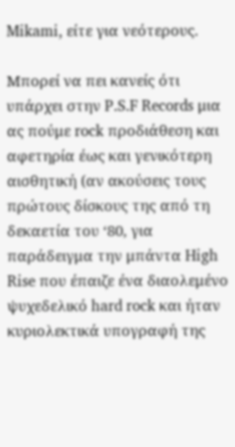Mikami, είτε για νεότερους.

Μπορεί να πει κανείς ότι υπάρχει στην P.S.F Records μια ας πούμε rock προδιάθεση και αφετηρία έως και γενικότερη αισθητική (αν ακούσεις τους πρώτους δίσκους της από τη δεκαετία του ‘80, για παράδειγμα την μπάντα High Rise που έπαιζε ένα διαολεμένο ψυχεδελικό hard rock και ήταν κυριολεκτικά υπογραφή της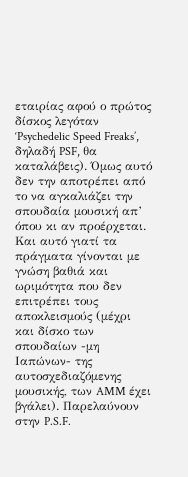εταιρίας αφού ο πρώτος δίσκος λεγόταν ‘Psychedelic Speed Freaks’, δηλαδή PSF, θα καταλάβεις). Όμως αυτό δεν την αποτρέπει από το να αγκαλιάζει την σπουδαία μουσική απ’ όπου κι αν προέρχεται. Και αυτό γιατί τα πράγματα γίνονται με γνώση βαθιά και ωριμότητα που δεν επιτρέπει τους αποκλεισμούς (μέχρι και δίσκο των σπουδαίων -μη Ιαπώνων- της αυτοσχεδιαζόμενης μουσικής, των AMM έχει βγάλει). Παρελαύνουν στην P.S.F.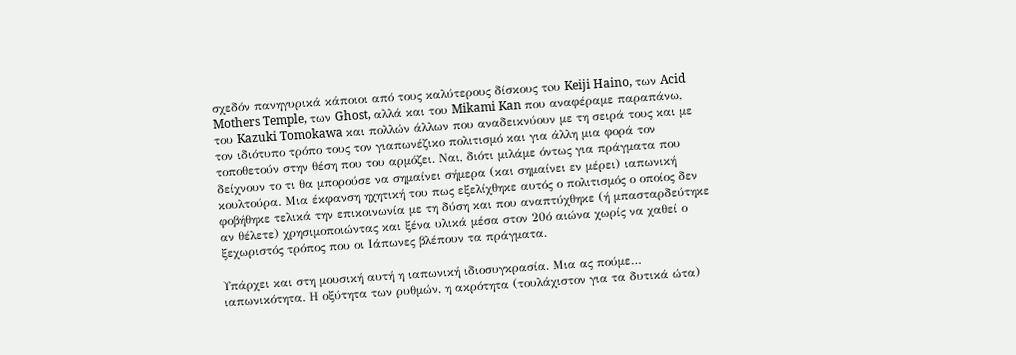σχεδόν πανηγυρικά κάποιοι από τους καλύτερους δίσκους τoυ Keiji Haino, των Acid Mothers Temple, των Ghost, αλλά και του Mikami Kan που αναφέραμε παραπάνω, του Kazuki Tomokawa και πολλών άλλων που αναδεικνύουν με τη σειρά τους και με τον ιδιότυπο τρόπο τους τον γιαπωνέζικο πολιτισμό και για άλλη μια φορά τον τοποθετούν στην θέση που του αρμόζει. Ναι, διότι μιλάμε όντως για πράγματα που δείχνουν το τι θα μπορούσε να σημαίνει σήμερα (και σημαίνει εν μέρει) ιαπωνική κουλτούρα. Μια έκφανση ηχητική του πως εξελίχθηκε αυτός ο πολιτισμός ο οποίος δεν φοβήθηκε τελικά την επικοινωνία με τη δύση και που αναπτύχθηκε (ή μπασταρδεύτηκε αν θέλετε) χρησιμοποιώντας και ξένα υλικά μέσα στον 20ό αιώνα χωρίς να χαθεί ο ξεχωριστός τρόπος που οι Ιάπωνες βλέπουν τα πράγματα.

Υπάρχει και στη μουσική αυτή η ιαπωνική ιδιοσυγκρασία. Μια ας πούμε… ιαπωνικότητα. Η οξύτητα των ρυθμών, η ακρότητα (τουλάχιστον για τα δυτικά ώτα)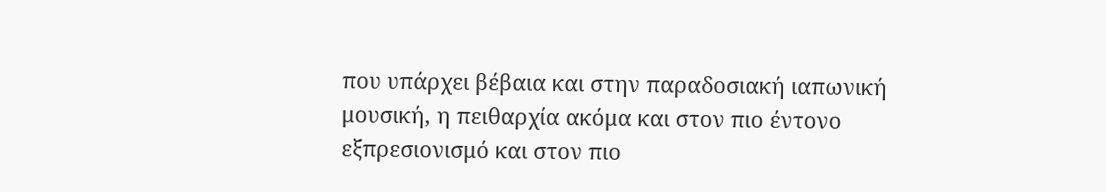που υπάρχει βέβαια και στην παραδοσιακή ιαπωνική μουσική, η πειθαρχία ακόμα και στον πιο έντονο εξπρεσιονισμό και στον πιο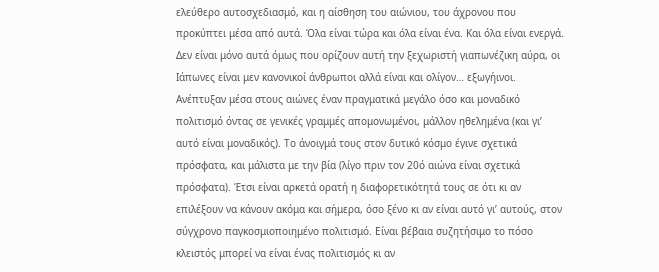ελεύθερο αυτοσχεδιασμό, και η αίσθηση του αιώνιου, του άχρονου που προκύπτει μέσα από αυτά. Όλα είναι τώρα και όλα είναι ένα. Και όλα είναι ενεργά. Δεν είναι μόνο αυτά όμως που ορίζουν αυτή την ξεχωριστή γιαπωνέζικη αύρα, οι Ιάπωνες είναι μεν κανονικοί άνθρωποι αλλά είναι και ολίγον… εξωγήινοι. Ανέπτυξαν μέσα στους αιώνες έναν πραγματικά μεγάλο όσο και μοναδικό πολιτισμό όντας σε γενικές γραμμές απομονωμένοι, μάλλον ηθελημένα (και γι’ αυτό είναι μοναδικός). Το άνοιγμά τους στον δυτικό κόσμο έγινε σχετικά πρόσφατα, και μάλιστα με την βία (λίγο πριν τον 20ό αιώνα είναι σχετικά πρόσφατα). Έτσι είναι αρκετά ορατή η διαφορετικότητά τους σε ότι κι αν επιλέξουν να κάνουν ακόμα και σήμερα, όσο ξένο κι αν είναι αυτό γι’ αυτούς, στον σύγχρονο παγκοσμιοποιημένο πολιτισμό. Είναι βέβαια συζητήσιμο το πόσο κλειστός μπορεί να είναι ένας πολιτισμός κι αν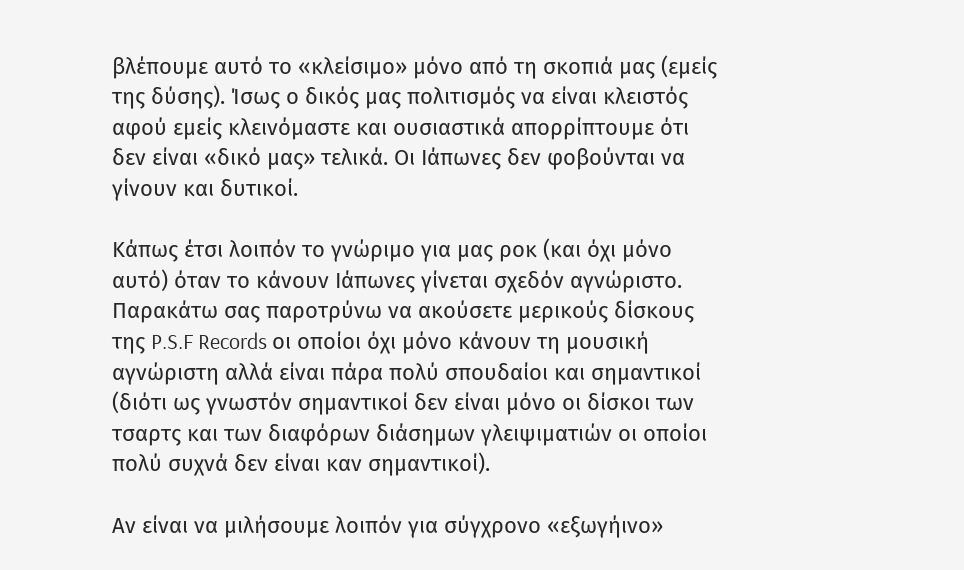βλέπουμε αυτό το «κλείσιμο» μόνο από τη σκοπιά μας (εμείς της δύσης). Ίσως ο δικός μας πολιτισμός να είναι κλειστός αφού εμείς κλεινόμαστε και ουσιαστικά απορρίπτουμε ότι δεν είναι «δικό μας» τελικά. Οι Ιάπωνες δεν φοβούνται να γίνουν και δυτικοί.

Κάπως έτσι λοιπόν το γνώριμο για μας ροκ (και όχι μόνο αυτό) όταν το κάνουν Ιάπωνες γίνεται σχεδόν αγνώριστο. Παρακάτω σας παροτρύνω να ακούσετε μερικούς δίσκους της P.S.F Records οι οποίοι όχι μόνο κάνουν τη μουσική αγνώριστη αλλά είναι πάρα πολύ σπουδαίοι και σημαντικοί (διότι ως γνωστόν σημαντικοί δεν είναι μόνο οι δίσκοι των τσαρτς και των διαφόρων διάσημων γλειψιματιών οι οποίοι πολύ συχνά δεν είναι καν σημαντικοί).

Αν είναι να μιλήσουμε λοιπόν για σύγχρονο «εξωγήινο»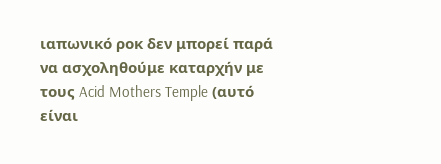ιαπωνικό ροκ δεν μπορεί παρά να ασχοληθούμε καταρχήν με τους Acid Mothers Temple (αυτό είναι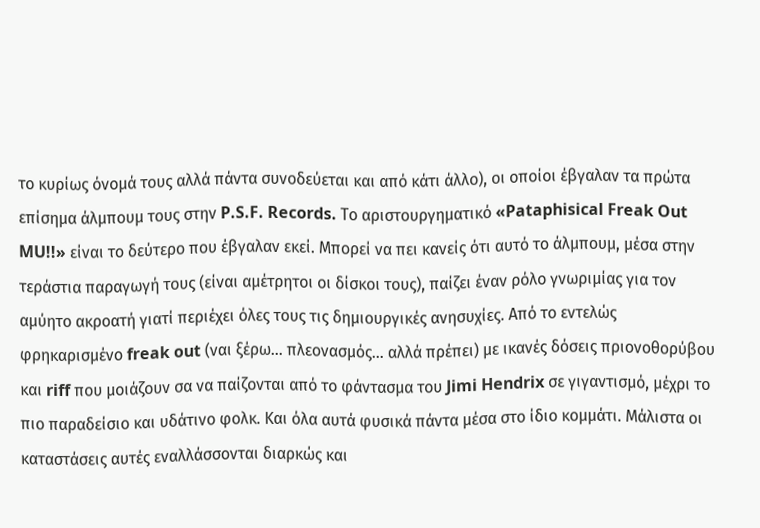το κυρίως όνομά τους αλλά πάντα συνοδεύεται και από κάτι άλλο), οι οποίοι έβγαλαν τα πρώτα επίσημα άλμπουμ τους στην P.S.F. Records. Tο αριστουργηματικό «Pataphisical Freak Out MU!!» είναι το δεύτερο που έβγαλαν εκεί. Μπορεί να πει κανείς ότι αυτό το άλμπουμ, μέσα στην τεράστια παραγωγή τους (είναι αμέτρητοι οι δίσκοι τους), παίζει έναν ρόλο γνωριμίας για τον αμύητο ακροατή γιατί περιέχει όλες τους τις δημιουργικές ανησυχίες. Από το εντελώς φρηκαρισμένο freak out (ναι ξέρω… πλεονασμός… αλλά πρέπει) με ικανές δόσεις πριονοθορύβου και riff που μοιάζουν σα να παίζονται από το φάντασμα του Jimi Hendrix σε γιγαντισμό, μέχρι το πιο παραδείσιο και υδάτινο φολκ. Και όλα αυτά φυσικά πάντα μέσα στο ίδιο κομμάτι. Μάλιστα οι καταστάσεις αυτές εναλλάσσονται διαρκώς και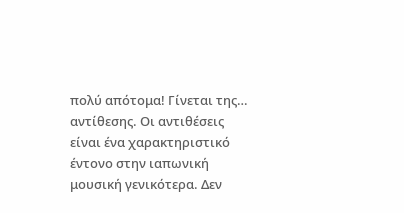πολύ απότομα! Γίνεται της… αντίθεσης. Οι αντιθέσεις είναι ένα χαρακτηριστικό έντονο στην ιαπωνική μουσική γενικότερα. Δεν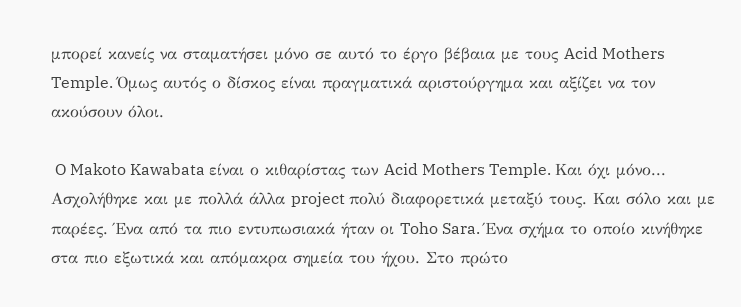μπορεί κανείς να σταματήσει μόνο σε αυτό το έργο βέβαια με τους Acid Mothers Temple. Όμως αυτός ο δίσκος είναι πραγματικά αριστούργημα και αξίζει να τον ακούσουν όλοι.

 O Makoto Kawabata είναι ο κιθαρίστας των Acid Mothers Temple. Και όχι μόνο... Ασχολήθηκε και με πολλά άλλα project πολύ διαφορετικά μεταξύ τους. Και σόλο και με παρέες. Ένα από τα πιο εντυπωσιακά ήταν οι Toho Sara. Ένα σχήμα το οποίο κινήθηκε στα πιο εξωτικά και απόμακρα σημεία του ήχου. Στο πρώτο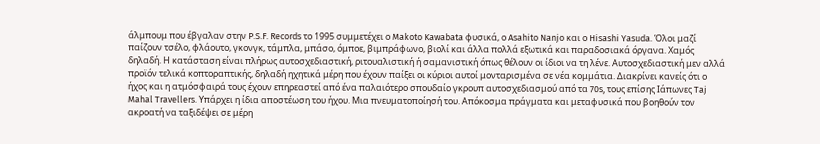άλμπουμ που έβγαλαν στην P.S.F. Records το 1995 συμμετέχει ο Makoto Kawabata φυσικά, ο Asahito Nanjo και ο Hisashi Yasuda. Όλοι μαζί παίζουν τσέλο, φλάουτο, γκονγκ, τάμπλα, μπάσο, όμποε, βιμπράφωνο, βιολί και άλλα πολλά εξωτικά και παραδοσιακά όργανα. Χαμός δηλαδή. Η κατάσταση είναι πλήρως αυτοσχεδιαστική, ριτουαλιστική ή σαμανιστική όπως θέλουν οι ίδιοι να τη λένε. Αυτοσχεδιαστική μεν αλλά προϊόν τελικά κοπτοραπτικής, δηλαδή ηχητικά μέρη που έχουν παίξει οι κύριοι αυτοί μονταρισμένα σε νέα κομμάτια. Διακρίνει κανείς ότι ο ήχος και η ατμόσφαιρά τους έχουν επηρεαστεί από ένα παλαιότερο σπουδαίο γκρουπ αυτοσχεδιασμού από τα 70s, τους επίσης Ιάπωνες Taj Mahal Travellers. Υπάρχει η ίδια αποστέωση του ήχου. Μια πνευματοποίησή του. Απόκοσμα πράγματα και μεταφυσικά που βοηθούν τον ακροατή να ταξιδέψει σε μέρη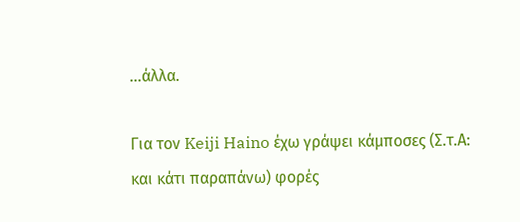…άλλα.

Για τον Keiji Haino έχω γράψει κάμποσες (Σ.τ.Α: και κάτι παραπάνω) φορές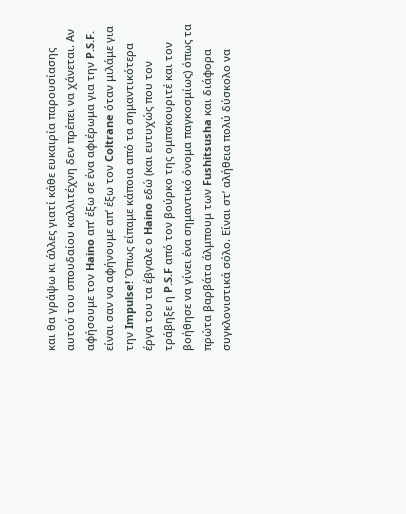και θα γράψω κι άλλες γιατί κάθε ευκαιρία παρουσίασης αυτού του σπουδαίου καλλιτέχνη δεν πρέπει να χάνεται. Αν αφήσουμε τον Haino απ’ έξω σε ένα αφιέρωμα για την P.S.F. είναι σαν να αφήνουμε απ’ έξω τον Coltrane όταν μιλάμε για την Impulse! Όπως είπαμε κάποια από τα σημαντικότερα έργα του τα έβγαλε ο Haino εδώ (και ευτυχώς που τον τράβηξε η P.S.F από τον βούρκο της ομπσκουριτέ και τον βοήθησε να γίνει ένα σημαντικό όνομα παγκοσμίως) όπως τα πρώτα βαρβάτα άλμπουμ των Fushitsusha και διάφορα συγκλονιστικά σόλο. Είναι στ’ αλήθεια πολύ δύσκολο να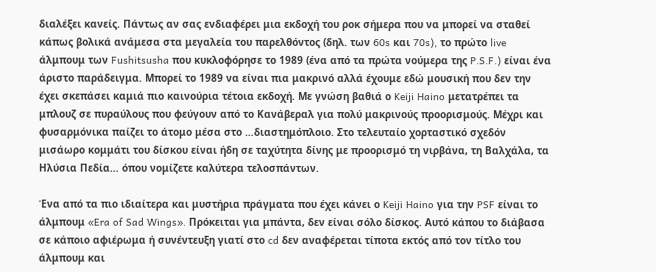διαλέξει κανείς. Πάντως αν σας ενδιαφέρει μια εκδοχή του ροκ σήμερα που να μπορεί να σταθεί κάπως βολικά ανάμεσα στα μεγαλεία του παρελθόντος (δηλ. των 60s και 70s), το πρώτο live άλμπουμ των Fushitsusha που κυκλοφόρησε το 1989 (ένα από τα πρώτα νούμερα της P.S.F.) είναι ένα άριστο παράδειγμα. Μπορεί το 1989 να είναι πια μακρινό αλλά έχουμε εδώ μουσική που δεν την έχει σκεπάσει καμιά πιο καινούρια τέτοια εκδοχή. Με γνώση βαθιά ο Keiji Haino μετατρέπει τα μπλουζ σε πυραύλους που φεύγουν από το Κανάβεραλ για πολύ μακρινούς προορισμούς. Μέχρι και φυσαρμόνικα παίζει το άτομο μέσα στο …διαστημόπλοιο. Στο τελευταίο χορταστικό σχεδόν μισάωρο κομμάτι του δίσκου είναι ήδη σε ταχύτητα δίνης με προορισμό τη νιρβάνα, τη Βαλχάλα, τα Ηλύσια Πεδία… όπου νομίζετε καλύτερα τελοσπάντων.

Ένα από τα πιο ιδιαίτερα και μυστήρια πράγματα που έχει κάνει ο Keiji Haino για την PSF είναι το άλμπουμ «Era of Sad Wings». Πρόκειται για μπάντα, δεν είναι σόλο δίσκος. Αυτό κάπου το διάβασα σε κάποιο αφιέρωμα ή συνέντευξη γιατί στο cd δεν αναφέρεται τίποτα εκτός από τον τίτλο του άλμπουμ και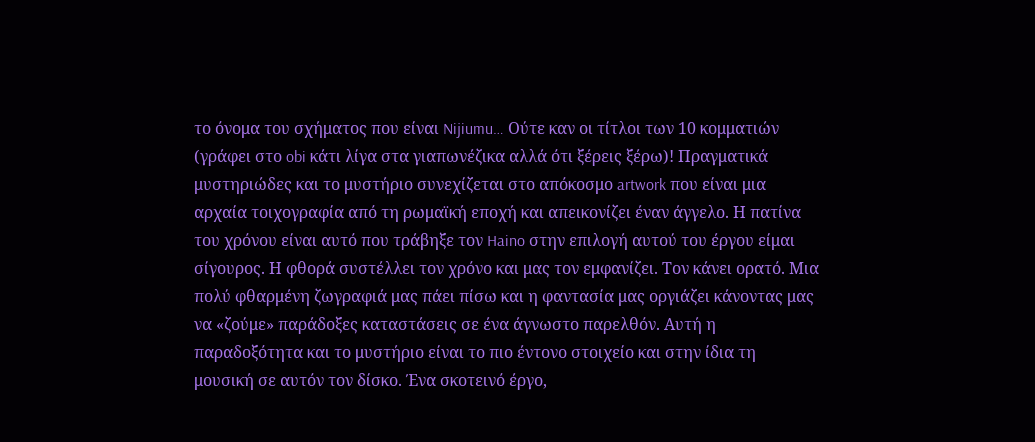το όνομα του σχήματος που είναι Nijiumu… Ούτε καν οι τίτλοι των 10 κομματιών (γράφει στο obi κάτι λίγα στα γιαπωνέζικα αλλά ότι ξέρεις ξέρω)! Πραγματικά μυστηριώδες και το μυστήριο συνεχίζεται στο απόκοσμο artwork που είναι μια αρχαία τοιχογραφία από τη ρωμαϊκή εποχή και απεικονίζει έναν άγγελο. Η πατίνα του χρόνου είναι αυτό που τράβηξε τον Haino στην επιλογή αυτού του έργου είμαι σίγουρος. Η φθορά συστέλλει τον χρόνο και μας τον εμφανίζει. Τον κάνει ορατό. Μια πολύ φθαρμένη ζωγραφιά μας πάει πίσω και η φαντασία μας οργιάζει κάνοντας μας να «ζούμε» παράδοξες καταστάσεις σε ένα άγνωστο παρελθόν. Αυτή η παραδοξότητα και το μυστήριο είναι το πιο έντονο στοιχείο και στην ίδια τη μουσική σε αυτόν τον δίσκο. Ένα σκοτεινό έργο,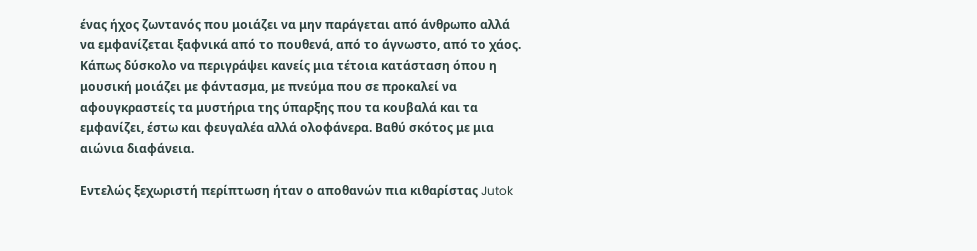ένας ήχος ζωντανός που μοιάζει να μην παράγεται από άνθρωπο αλλά να εμφανίζεται ξαφνικά από το πουθενά, από το άγνωστο, από το χάος. Κάπως δύσκολο να περιγράψει κανείς μια τέτοια κατάσταση όπου η μουσική μοιάζει με φάντασμα, με πνεύμα που σε προκαλεί να αφουγκραστείς τα μυστήρια της ύπαρξης που τα κουβαλά και τα εμφανίζει, έστω και φευγαλέα αλλά ολοφάνερα. Βαθύ σκότος με μια αιώνια διαφάνεια.

Εντελώς ξεχωριστή περίπτωση ήταν ο αποθανών πια κιθαρίστας Jutok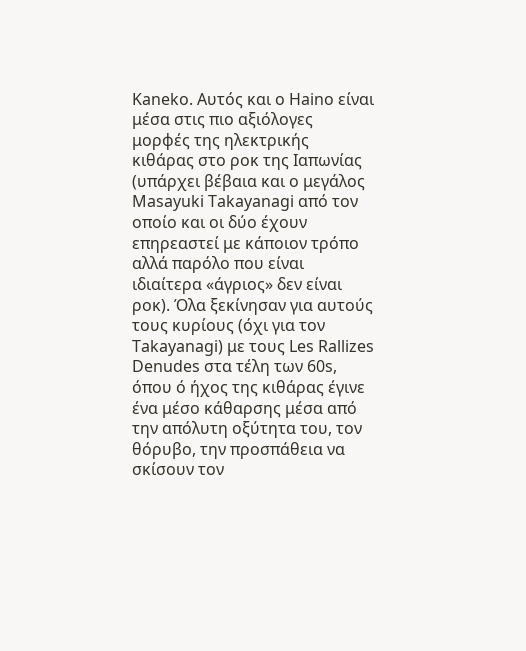Kaneko. Αυτός και ο Haino είναι μέσα στις πιο αξιόλογες μορφές της ηλεκτρικής κιθάρας στο ροκ της Ιαπωνίας (υπάρχει βέβαια και ο μεγάλος Masayuki Takayanagi από τον οποίο και οι δύο έχουν επηρεαστεί με κάποιον τρόπο αλλά παρόλο που είναι ιδιαίτερα «άγριος» δεν είναι ροκ). Όλα ξεκίνησαν για αυτούς τους κυρίους (όχι για τον Takayanagi) με τους Les Rallizes Denudes στα τέλη των 60s, όπου ό ήχος της κιθάρας έγινε ένα μέσο κάθαρσης μέσα από την απόλυτη οξύτητα του, τον θόρυβο, την προσπάθεια να σκίσουν τον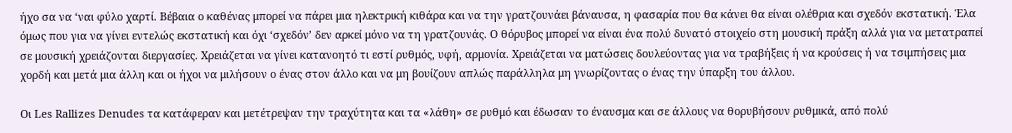ήχο σα να ‘ναι φύλο χαρτί. Βέβαια ο καθένας μπορεί να πάρει μια ηλεκτρική κιθάρα και να την γρατζουνάει βάναυσα, η φασαρία που θα κάνει θα είναι ολέθρια και σχεδόν εκστατική. Έλα όμως που για να γίνει εντελώς εκστατική και όχι ‘σχεδόν’ δεν αρκεί μόνο να τη γρατζουνάς. Ο θόρυβος μπορεί να είναι ένα πολύ δυνατό στοιχείο στη μουσική πράξη αλλά για να μετατραπεί σε μουσική χρειάζονται διεργασίες. Χρειάζεται να γίνει κατανοητό τι εστί ρυθμός, υφή, αρμονία. Χρειάζεται να ματώσεις δουλεύοντας για να τραβήξεις ή να κρούσεις ή να τσιμπήσεις μια χορδή και μετά μια άλλη και οι ήχοι να μιλήσουν ο ένας στον άλλο και να μη βουίζουν απλώς παράλληλα μη γνωρίζοντας ο ένας την ύπαρξη του άλλου.

Οι Les Rallizes Denudes τα κατάφεραν και μετέτρεψαν την τραχύτητα και τα «λάθη» σε ρυθμό και έδωσαν το έναυσμα και σε άλλους να θορυβήσουν ρυθμικά, από πολύ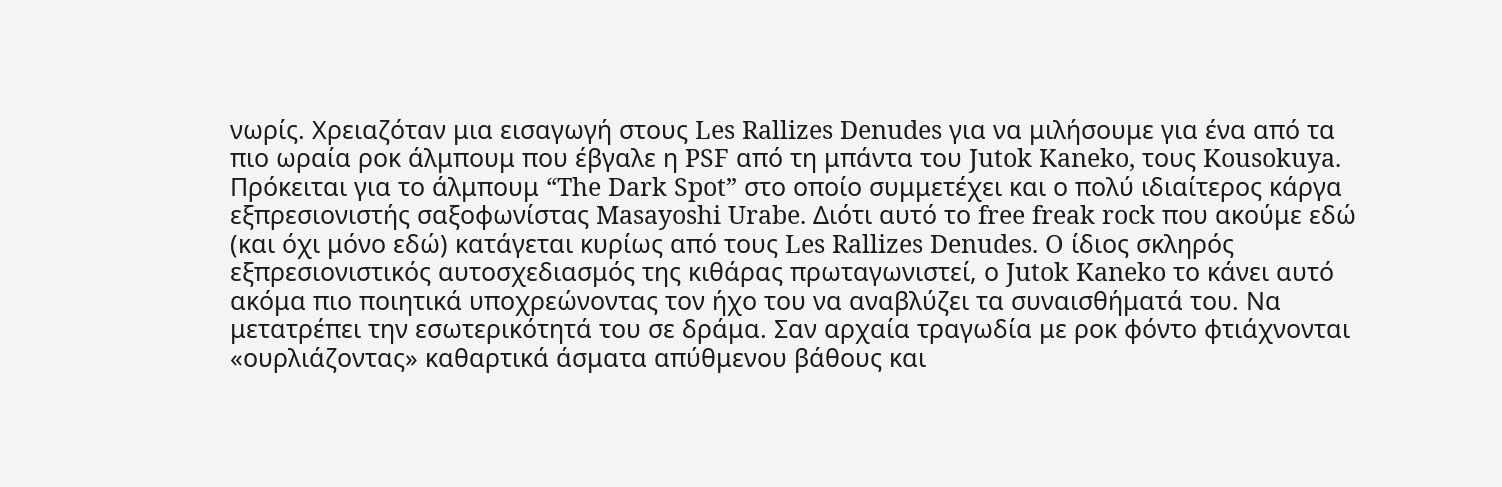νωρίς. Χρειαζόταν μια εισαγωγή στους Les Rallizes Denudes για να μιλήσουμε για ένα από τα πιο ωραία ροκ άλμπουμ που έβγαλε η PSF από τη μπάντα του Jutok Kaneko, τους Kousokuya. Πρόκειται για το άλμπουμ “The Dark Spot” στο οποίο συμμετέχει και ο πολύ ιδιαίτερος κάργα εξπρεσιονιστής σαξοφωνίστας Masayoshi Urabe. Διότι αυτό το free freak rock που ακούμε εδώ (και όχι μόνο εδώ) κατάγεται κυρίως από τους Les Rallizes Denudes. O ίδιος σκληρός εξπρεσιονιστικός αυτοσχεδιασμός της κιθάρας πρωταγωνιστεί, ο Jutok Kaneko το κάνει αυτό ακόμα πιο ποιητικά υποχρεώνοντας τον ήχο του να αναβλύζει τα συναισθήματά του. Να μετατρέπει την εσωτερικότητά του σε δράμα. Σαν αρχαία τραγωδία με ροκ φόντο φτιάχνονται «ουρλιάζοντας» καθαρτικά άσματα απύθμενου βάθους και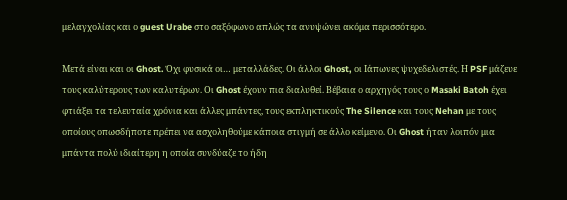μελαγχολίας και ο guest Urabe στο σαξόφωνο απλώς τα ανυψώνει ακόμα περισσότερο.

Μετά είναι και οι Ghost. Όχι φυσικά οι… μεταλλάδες. Οι άλλοι Ghost, οι Ιάπωνες ψυχεδελιστές. Η PSF μάζευε τους καλύτερους των καλυτέρων. Οι Ghost έχουν πια διαλυθεί. Βέβαια ο αρχηγός τους ο Masaki Batoh έχει φτιάξει τα τελευταία χρόνια και άλλες μπάντες, τους εκπληκτικούς The Silence και τους Nehan με τους οποίους οπωσδήποτε πρέπει να ασχοληθούμε κάποια στιγμή σε άλλο κείμενο. Οι Ghost ήταν λοιπόν μια μπάντα πολύ ιδιαίτερη η οποία συνδύαζε το ήδη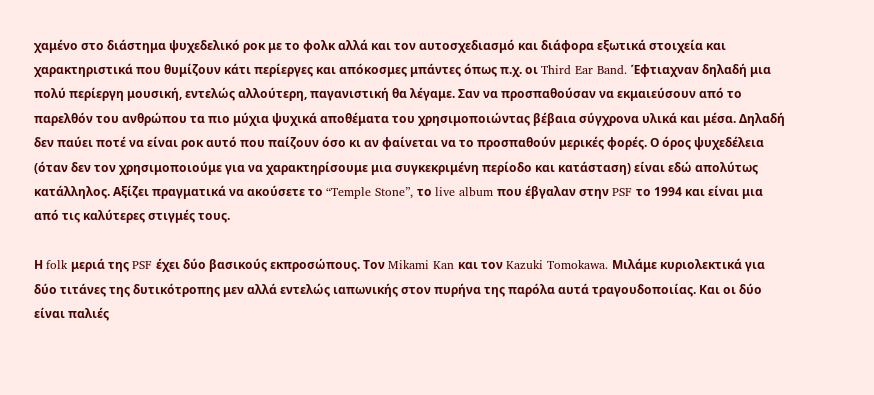χαμένο στο διάστημα ψυχεδελικό ροκ με το φολκ αλλά και τον αυτοσχεδιασμό και διάφορα εξωτικά στοιχεία και χαρακτηριστικά που θυμίζουν κάτι περίεργες και απόκοσμες μπάντες όπως π.χ. οι Third Ear Band. Έφτιαχναν δηλαδή μια πολύ περίεργη μουσική, εντελώς αλλούτερη, παγανιστική θα λέγαμε. Σαν να προσπαθούσαν να εκμαιεύσουν από το παρελθόν του ανθρώπου τα πιο μύχια ψυχικά αποθέματα του χρησιμοποιώντας βέβαια σύγχρονα υλικά και μέσα. Δηλαδή δεν παύει ποτέ να είναι ροκ αυτό που παίζουν όσο κι αν φαίνεται να το προσπαθούν μερικές φορές. Ο όρος ψυχεδέλεια (όταν δεν τον χρησιμοποιούμε για να χαρακτηρίσουμε μια συγκεκριμένη περίοδο και κατάσταση) είναι εδώ απολύτως κατάλληλος. Αξίζει πραγματικά να ακούσετε το “Temple Stone”, το live album που έβγαλαν στην PSF το 1994 και είναι μια από τις καλύτερες στιγμές τους.

Η folk μεριά της PSF έχει δύο βασικούς εκπροσώπους. Τον Mikami Kan και τον Kazuki Tomokawa. Μιλάμε κυριολεκτικά για δύο τιτάνες της δυτικότροπης μεν αλλά εντελώς ιαπωνικής στον πυρήνα της παρόλα αυτά τραγουδοποιίας. Και οι δύο είναι παλιές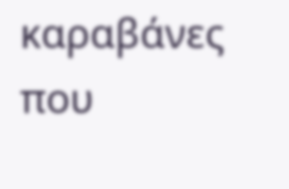καραβάνες που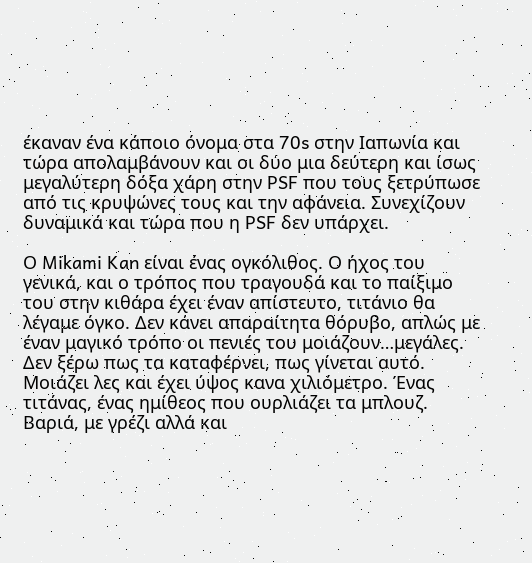έκαναν ένα κάποιο όνομα στα 70s στην Ιαπωνία και τώρα απολαμβάνουν και οι δύο μια δεύτερη και ίσως μεγαλύτερη δόξα χάρη στην PSF που τους ξετρύπωσε από τις κρυψώνες τους και την αφάνεια. Συνεχίζουν δυναμικά και τώρα που η PSF δεν υπάρχει.

Ο Mikami Kan είναι ένας ογκόλιθος. Ο ήχος του γενικά, και ο τρόπος που τραγουδά και το παίξιμο του στην κιθάρα έχει έναν απίστευτο, τιτάνιο θα λέγαμε όγκο. Δεν κάνει απαραίτητα θόρυβο, απλώς με έναν μαγικό τρόπο οι πενιές του μοιάζουν…μεγάλες. Δεν ξέρω πως τα καταφέρνει, πως γίνεται αυτό. Μοιάζει λες και έχει ύψος κανα χιλιόμετρο. Ένας τιτάνας, ένας ημίθεος που ουρλιάζει τα μπλουζ. Βαριά, με γρέζι αλλά και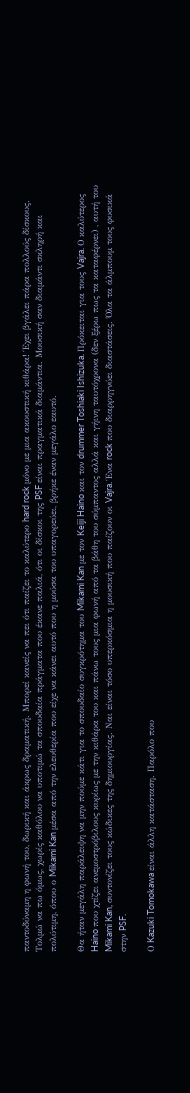παντοδύναμη η φωνή του, δωρική και άκρως δραματική. Μπορεί κανείς να πει ότι παίζει το καλύτερο hard rock μόνο με μια ακουστική κιθάρα! Έχει βγάλει πάρα πολλούς δίσκους. Τολμώ να πω όμως, χωρίς καθόλου να υποτιμώ τα σπουδαία πράγματα που έκανε παλιά, ότι οι δίσκοι της PSF είναι πραγματικά διαμάντια. Μουσική σαν διαμάντι σκληρή και πολύτιμη, όπου ο Mikami Kan μέσα από την ελευθερία που είχε να κάνει αυτό που η μούσα του υπαγορεύει, βρήκε έναν μεγάλο εαυτό.

Θα ήταν μεγάλη παράλειψη να μην πούμε κάτι για το σπουδαίο συγκρότημα του Mikami Kan με τον Keiji Haino και τον drummer Toshiaki Ishizuka. Πρόκειται για τους Vajra. Ο καλύτερος Haino που χτίζει ανεμοστρόβιλους κυρίως με την κιθάρα του και πάνω τους μια φωνή από τα βάθη του σύμπαντος αλλά και γήινη ταυτόχρονα (δεν ξέρω πως τα καταφέρνει) , αυτή του Mikami Kan, συντονίζει τους κώδικες της δημιουργίας. Ναι είναι τόσο υπερκόσμια η μουσική που παίζουν οι Vajra. Ένα rock που διαρρηγνύει διαστάσεις. Όλα τα άλμπουμ τους φυσικά στην PSF.

Ο Kazuki Tomokawa είναι άλλη κατάσταση. Παρόλο που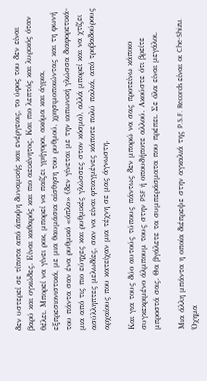δεν υστερεί σε τίποτα από άποψη δυναμικής και ενέργειας, το ύφος του δεν είναι βαρύ και ογκώδες. Είναι καθαρός και πιο αεικίνητος. Και πιο λεπτός και λυρικός όταν θέλει. Μπορεί να γίνει ροκ, μπορεί να παίζει γρήγορα, ακόμα και άγρια, εξπρεσιονιστικά, με μια θαυμάσια αίσθηση του ρυθμού, χρησιμοποιώντας και τη φωνή του πάντα σαν ένα ρυθμικό «όπλο» (δεν γίνεται με την ιαπωνική γλώσσα διαφορετικά-μια από τις πιο εύηχες και ρυθμικές γλώσσες στον κόσμο), αλλά μπορεί και να χτίζει ασύλληπτες μελωδίες, σαν να είναι φτιαγμένες κάποτε πολύ παλιά, από τροβαδούρους αρχαίους που κατείχαν μια τέχνη σε μας άγνωστη.

Και για τους δύο αυτούς τύπους πάντως δεν μπορώ να σας προτείνω κάποιο συγκεκριμένο άλμπουμ τους στην PSF ή οπουδήποτε αλλού. Ακούστε ότι βρείτε μπροστά σας. Θα βγάλετε τα συμπεράσματα που πρέπει. Σε όλα είναι μεγάλοι.

Μια άλλη μπάντα η οποία διέπρεψε στην αγκαλιά της P.S.F. Records είναι οι Che-Shizu. Όχημα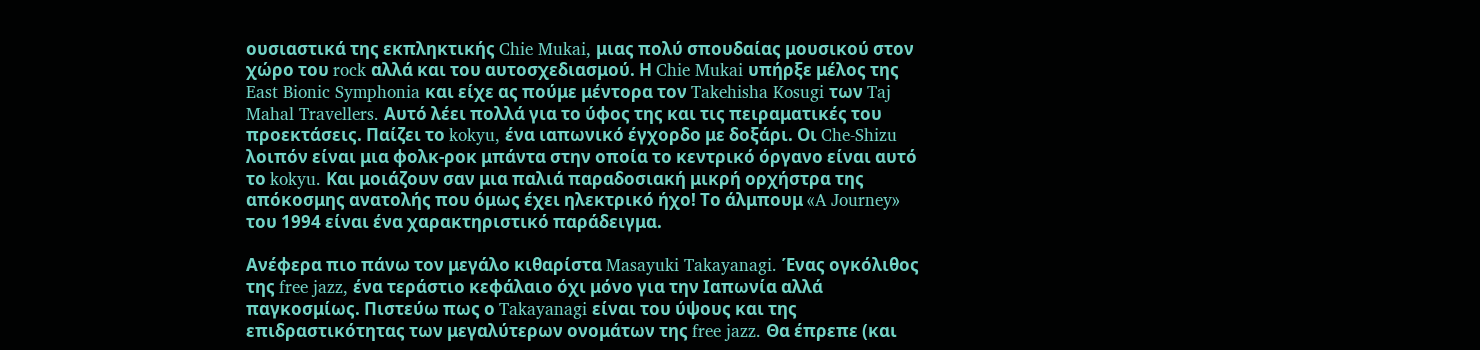ουσιαστικά της εκπληκτικής Chie Mukai, μιας πολύ σπουδαίας μουσικού στον χώρο του rock αλλά και του αυτοσχεδιασμού. Η Chie Mukai υπήρξε μέλος της East Bionic Symphonia και είχε ας πούμε μέντορα τον Takehisha Kosugi των Taj Mahal Travellers. Αυτό λέει πολλά για το ύφος της και τις πειραματικές του προεκτάσεις. Παίζει το kokyu, ένα ιαπωνικό έγχορδο με δοξάρι. Οι Che-Shizu λοιπόν είναι μια φολκ-ροκ μπάντα στην οποία το κεντρικό όργανο είναι αυτό το kokyu. Και μοιάζουν σαν μια παλιά παραδοσιακή μικρή ορχήστρα της απόκοσμης ανατολής που όμως έχει ηλεκτρικό ήχο! Το άλμπουμ «A Journey» του 1994 είναι ένα χαρακτηριστικό παράδειγμα.

Ανέφερα πιο πάνω τον μεγάλο κιθαρίστα Masayuki Takayanagi. Ένας ογκόλιθος της free jazz, ένα τεράστιο κεφάλαιο όχι μόνο για την Ιαπωνία αλλά παγκοσμίως. Πιστεύω πως ο Takayanagi είναι του ύψους και της επιδραστικότητας των μεγαλύτερων ονομάτων της free jazz. Θα έπρεπε (και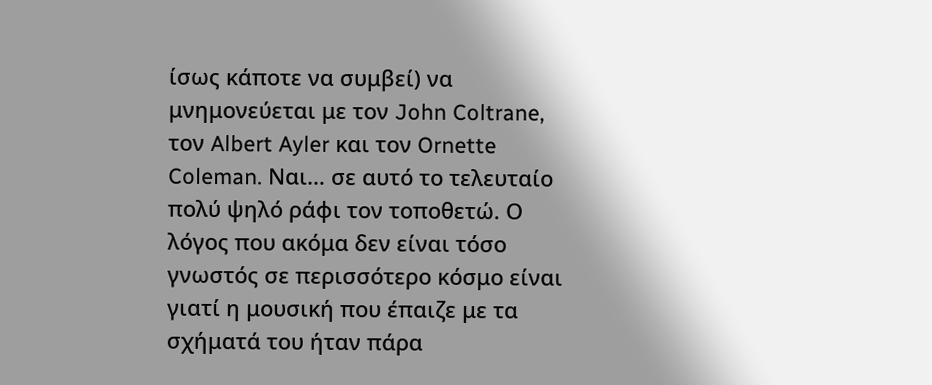ίσως κάποτε να συμβεί) να μνημονεύεται με τον John Coltrane, τον Albert Ayler και τον Ornette Coleman. Ναι… σε αυτό το τελευταίο πολύ ψηλό ράφι τον τοποθετώ. Ο λόγος που ακόμα δεν είναι τόσο γνωστός σε περισσότερο κόσμο είναι γιατί η μουσική που έπαιζε με τα σχήματά του ήταν πάρα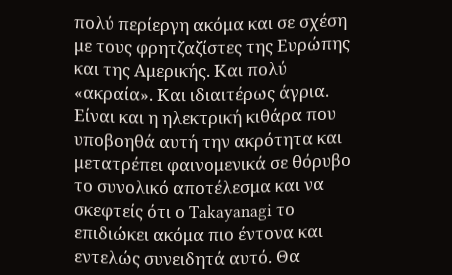πολύ περίεργη ακόμα και σε σχέση με τους φρητζαζίστες της Ευρώπης και της Αμερικής. Και πολύ «ακραία». Και ιδιαιτέρως άγρια. Είναι και η ηλεκτρική κιθάρα που υποβοηθά αυτή την ακρότητα και μετατρέπει φαινομενικά σε θόρυβο το συνολικό αποτέλεσμα και να σκεφτείς ότι ο Takayanagi το επιδιώκει ακόμα πιο έντονα και εντελώς συνειδητά αυτό. Θα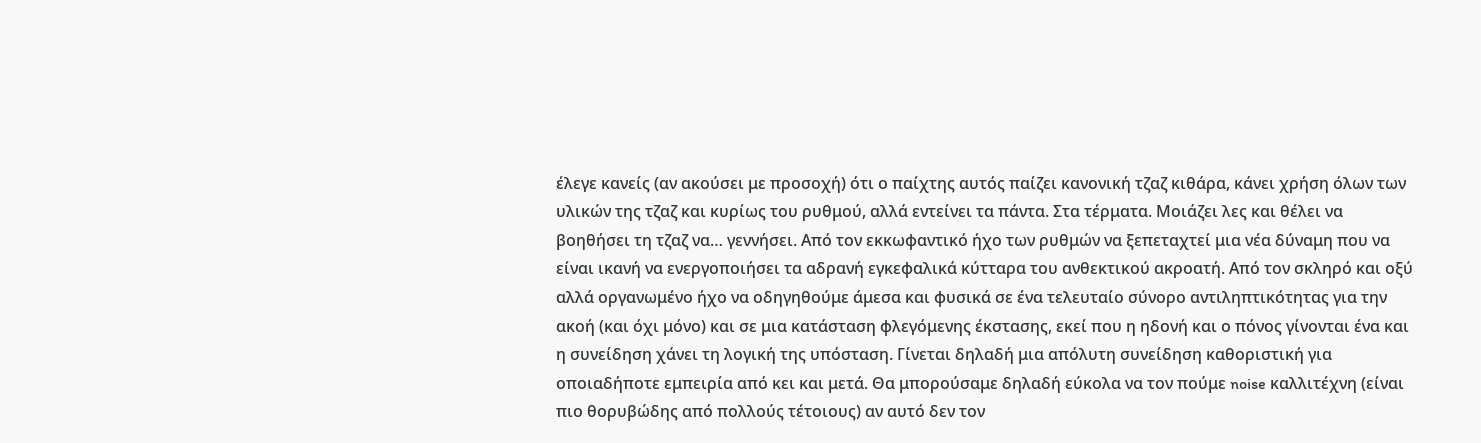έλεγε κανείς (αν ακούσει με προσοχή) ότι ο παίχτης αυτός παίζει κανονική τζαζ κιθάρα, κάνει χρήση όλων των υλικών της τζαζ και κυρίως του ρυθμού, αλλά εντείνει τα πάντα. Στα τέρματα. Μοιάζει λες και θέλει να βοηθήσει τη τζαζ να… γεννήσει. Από τον εκκωφαντικό ήχο των ρυθμών να ξεπεταχτεί μια νέα δύναμη που να είναι ικανή να ενεργοποιήσει τα αδρανή εγκεφαλικά κύτταρα του ανθεκτικού ακροατή. Από τον σκληρό και οξύ αλλά οργανωμένο ήχο να οδηγηθούμε άμεσα και φυσικά σε ένα τελευταίο σύνορο αντιληπτικότητας για την ακοή (και όχι μόνο) και σε μια κατάσταση φλεγόμενης έκστασης, εκεί που η ηδονή και ο πόνος γίνονται ένα και η συνείδηση χάνει τη λογική της υπόσταση. Γίνεται δηλαδή μια απόλυτη συνείδηση καθοριστική για οποιαδήποτε εμπειρία από κει και μετά. Θα μπορούσαμε δηλαδή εύκολα να τον πούμε noise καλλιτέχνη (είναι πιο θορυβώδης από πολλούς τέτοιους) αν αυτό δεν τον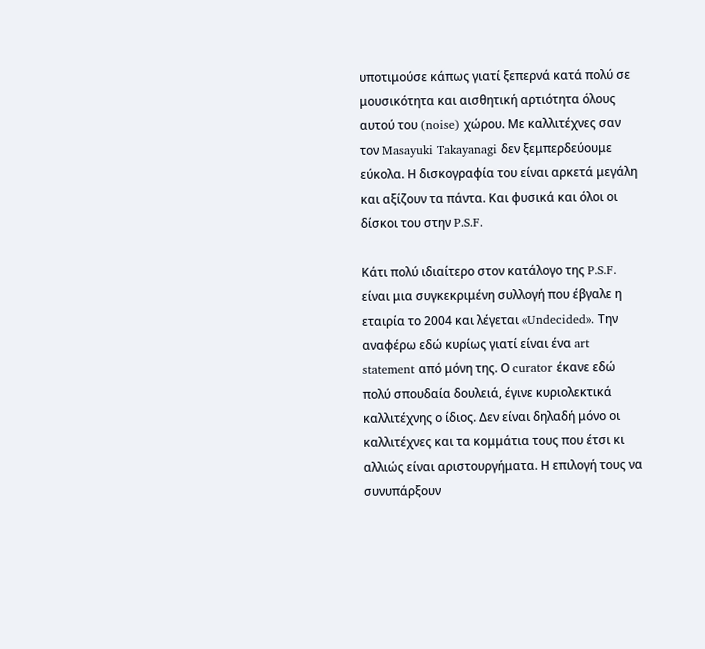υποτιμούσε κάπως γιατί ξεπερνά κατά πολύ σε μουσικότητα και αισθητική αρτιότητα όλους αυτού του (noise) χώρου. Με καλλιτέχνες σαν τον Masayuki Takayanagi δεν ξεμπερδεύουμε εύκολα. Η δισκογραφία του είναι αρκετά μεγάλη και αξίζουν τα πάντα. Και φυσικά και όλοι οι δίσκοι του στην P.S.F.

Κάτι πολύ ιδιαίτερο στον κατάλογο της P.S.F. είναι μια συγκεκριμένη συλλογή που έβγαλε η εταιρία το 2004 και λέγεται «Undecided». Την αναφέρω εδώ κυρίως γιατί είναι ένα art statement από μόνη της. Ο curator έκανε εδώ πολύ σπουδαία δουλειά, έγινε κυριολεκτικά καλλιτέχνης ο ίδιος. Δεν είναι δηλαδή μόνο οι καλλιτέχνες και τα κομμάτια τους που έτσι κι αλλιώς είναι αριστουργήματα. Η επιλογή τους να συνυπάρξουν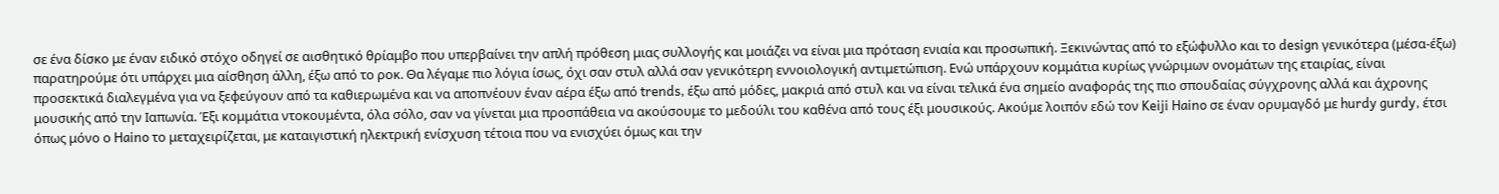σε ένα δίσκο με έναν ειδικό στόχο οδηγεί σε αισθητικό θρίαμβο που υπερβαίνει την απλή πρόθεση μιας συλλογής και μοιάζει να είναι μια πρόταση ενιαία και προσωπική. Ξεκινώντας από το εξώφυλλο και το design γενικότερα (μέσα-έξω) παρατηρούμε ότι υπάρχει μια αίσθηση άλλη, έξω από το ροκ. Θα λέγαμε πιο λόγια ίσως, όχι σαν στυλ αλλά σαν γενικότερη εννοιολογική αντιμετώπιση. Ενώ υπάρχουν κομμάτια κυρίως γνώριμων ονομάτων της εταιρίας, είναι προσεκτικά διαλεγμένα για να ξεφεύγουν από τα καθιερωμένα και να αποπνέουν έναν αέρα έξω από trends, έξω από μόδες, μακριά από στυλ και να είναι τελικά ένα σημείο αναφοράς της πιο σπουδαίας σύγχρονης αλλά και άχρονης μουσικής από την Ιαπωνία. Έξι κομμάτια ντοκουμέντα, όλα σόλο, σαν να γίνεται μια προσπάθεια να ακούσουμε το μεδούλι του καθένα από τους έξι μουσικούς. Ακούμε λοιπόν εδώ τον Keiji Haino σε έναν ορυμαγδό με hurdy gurdy, έτσι όπως μόνο ο Haino το μεταχειρίζεται, με καταιγιστική ηλεκτρική ενίσχυση τέτοια που να ενισχύει όμως και την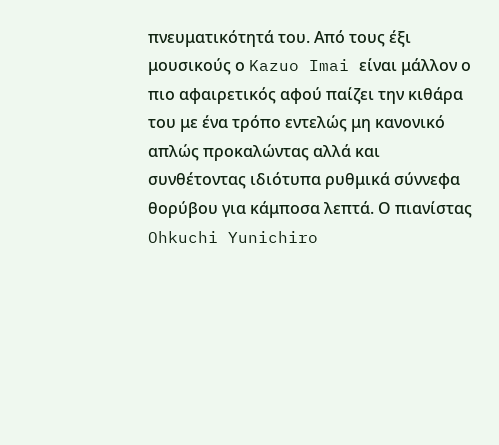πνευματικότητά του. Από τους έξι μουσικούς ο Kazuo Imai είναι μάλλον ο πιο αφαιρετικός αφού παίζει την κιθάρα του με ένα τρόπο εντελώς μη κανονικό απλώς προκαλώντας αλλά και συνθέτοντας ιδιότυπα ρυθμικά σύννεφα θορύβου για κάμποσα λεπτά. Ο πιανίστας Ohkuchi Yunichiro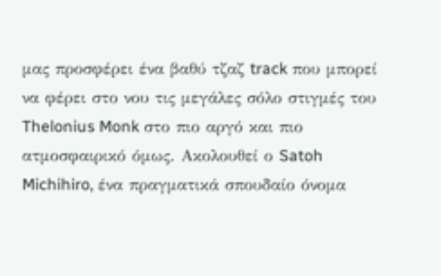μας προσφέρει ένα βαθύ τζαζ track που μπορεί να φέρει στο νου τις μεγάλες σόλο στιγμές του Thelonius Monk στο πιο αργό και πιο ατμοσφαιρικό όμως. Ακολουθεί ο Satoh Michihiro, ένα πραγματικά σπουδαίο όνομα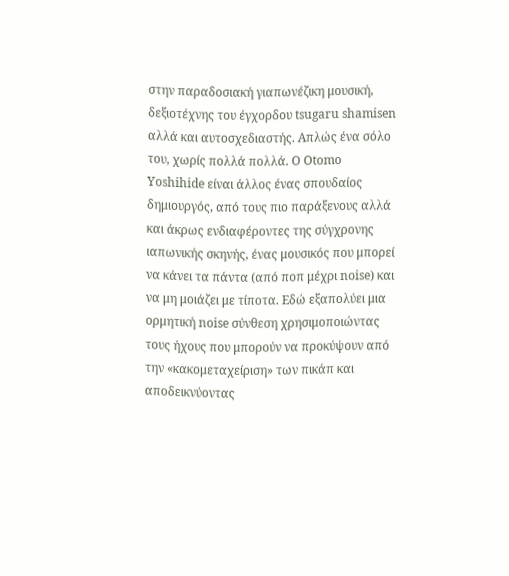στην παραδοσιακή γιαπωνέζικη μουσική, δεξιοτέχνης του έγχορδου tsugaru shamisen αλλά και αυτοσχεδιαστής. Απλώς ένα σόλο του, χωρίς πολλά πολλά. Ο Otomo Yoshihide είναι άλλος ένας σπουδαίος δημιουργός, από τους πιο παράξενους αλλά και άκρως ενδιαφέροντες της σύγχρονης ιαπωνικής σκηνής, ένας μουσικός που μπορεί να κάνει τα πάντα (από ποπ μέχρι noise) και να μη μοιάζει με τίποτα. Εδώ εξαπολύει μια ορμητική noise σύνθεση χρησιμοποιώντας τους ήχους που μπορούν να προκύψουν από την «κακομεταχείριση» των πικάπ και αποδεικνύοντας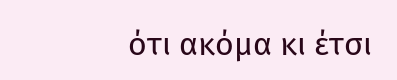ότι ακόμα κι έτσι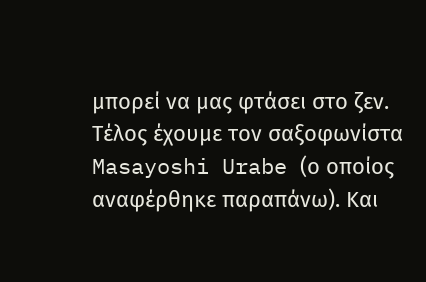μπορεί να μας φτάσει στο ζεν. Τέλος έχουμε τον σαξοφωνίστα Masayoshi Urabe (ο οποίος αναφέρθηκε παραπάνω). Και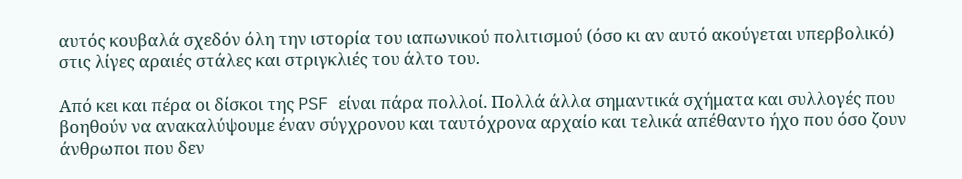αυτός κουβαλά σχεδόν όλη την ιστορία του ιαπωνικού πολιτισμού (όσο κι αν αυτό ακούγεται υπερβολικό) στις λίγες αραιές στάλες και στριγκλιές του άλτο του.

Από κει και πέρα οι δίσκοι της PSF είναι πάρα πολλοί. Πολλά άλλα σημαντικά σχήματα και συλλογές που βοηθούν να ανακαλύψουμε έναν σύγχρονου και ταυτόχρονα αρχαίο και τελικά απέθαντο ήχο που όσο ζουν άνθρωποι που δεν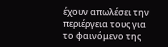έχουν απωλέσει την περιέργεια τους για το φαινόμενο της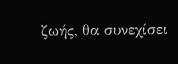ζωής, θα συνεχίσει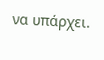να υπάρχει.